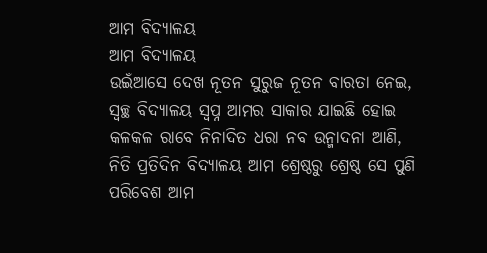ଆମ ବିଦ୍ୟାଳୟ
ଆମ ବିଦ୍ୟାଳୟ
ଉଇଁଆସେ ଦେଖ ନୂତନ ସୁରୁଜ ନୂତନ ବାରତା ନେଇ,
ସ୍ୱଚ୍ଛ ବିଦ୍ୟାଳୟ ସ୍ୱପ୍ନ ଆମର ସାକାର ଯାଇଛି ହୋଇ
କଳକଳ ରାବେ ନିନାଦିତ ଧରା ନବ ଉନ୍ମାଦନା ଆଣି,
ନିତି ପ୍ରତିଦିନ ବିଦ୍ୟାଳୟ ଆମ ଶ୍ରେଷ୍ଠରୁ ଶ୍ରେଷ୍ଠ ସେ ପୁଣି
ପରିବେଶ ଆମ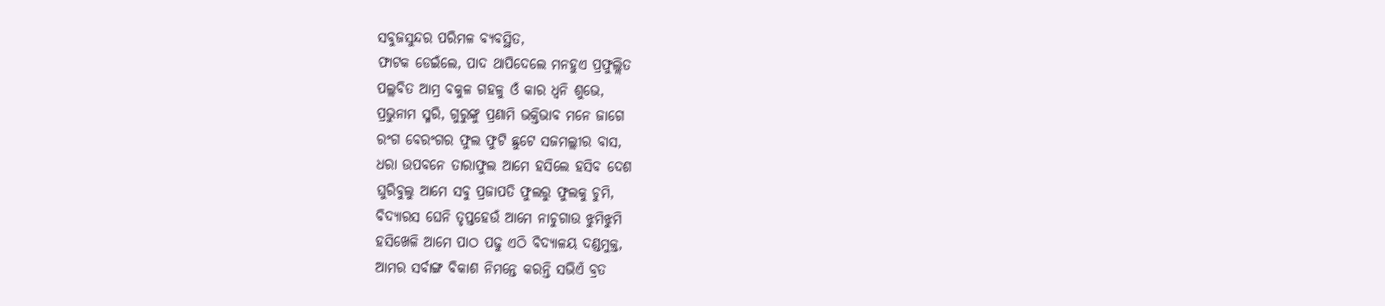ସବୁଜସୁନ୍ଦର ପରିମଳ ବ୍ୟବସ୍ଥିତ,
ଫାଟକ ଡେଇଁଲେ, ପାଦ ଥାପିଦେଲେ ମନହୁଏ ପ୍ରଫୁଲ୍ଲିତ
ପଲ୍ଲବିତ ଆମ୍ର ବକୁଳ ଗହଳୁ ଓଁ କାର ଧ୍ୱନି ଶୁଭେ,
ପ୍ରଭୁନାମ ସ୍ମରି, ଗୁରୁଙ୍କୁ ପ୍ରଣାମି ଭକ୍ତିଭାବ ମନେ ଜାଗେ
ରଂଗ ବେରଂଗର ଫୁଲ ଫୁଟି ଛୁଟେ ସଜମଲ୍ଲୀର ବାସ,
ଧରା ଉପବନେ ତାରାଫୁଲ ଆମେ ହସିଲେ ହସିବ ଦେଶ
ଘୁରିବୁଲୁ ଆମେ ସବୁ ପ୍ରଜାପତି ଫୁଲରୁ ଫୁଲକୁ ଚୁମି,
ବିଦ୍ୟାରସ ଘେନି ତୃପ୍ତହେଉଁ ଆମେ ନାଚୁଗାଉ ଝୁମିଝୁମି
ହସିଖେଳି ଆମେ ପାଠ ପଢୁ ଏଠି ବିଦ୍ୟାଳୟ ଦଣ୍ଡମୁକ୍ତ,
ଆମର ସର୍ବାଙ୍ଗ ବିକାଶ ନିମନ୍ତେ କରନ୍ତି ସଭିଏଁ ବ୍ରତ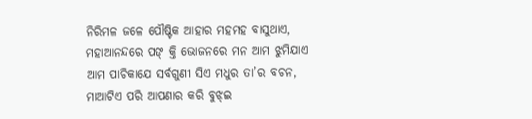ନିରିମଳ ଜଳେ ପୌଷ୍ଟିକ ଆହାର ମହମହ ବାସୁଥାଏ,
ମହାଆନନ୍ଦରେ ପଙ୍ କ୍ତି ଭୋଜନରେ ମନ ଆମ ଝୁମିଯାଏ
ଆମ ପାଚିକାଯେ ସର୍ବଗୁଣୀ ସିଏ ମଧୁର ତା’ର ବଚନ,
ମାଆଟିଏ ପରି ଆପଣାର କରି ବୁଝ୍ଇ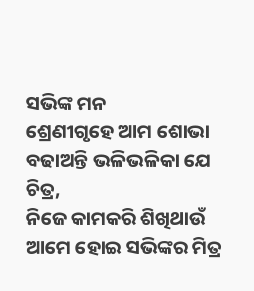ସଭିଙ୍କ ମନ
ଶ୍ରେଣୀଗୃହେ ଆମ ଶୋଭା ବଢାଅନ୍ତି ଭଳିଭଳିକା ଯେ ଚିତ୍ର,
ନିଜେ କାମକରି ଶିଖିଥାଉଁ ଆମେ ହୋଇ ସଭିଙ୍କର ମିତ୍ର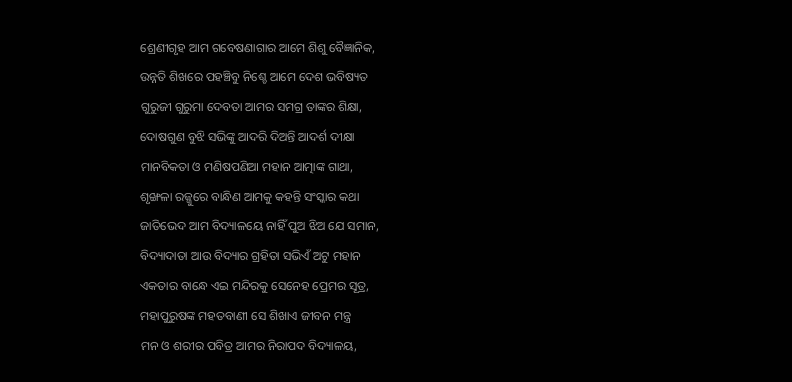ଶ୍ରେଣୀଗୃହ ଆମ ଗବେଷଣାଗାର ଆମେ ଶିଶୁ ବୈଜ୍ଞାନିକ,
ଉନ୍ନତି ଶିଖରେ ପହଞ୍ଚିବୁ ନିଶ୍ଚେ ଆମେ ଦେଶ ଭବିଷ୍ୟତ
ଗୁରୁଜୀ ଗୁରୁମା ଦେବତା ଆମର ସମଗ୍ର ତାଙ୍କର ଶିକ୍ଷା,
ଦୋଷଗୁଣ ବୁଝି ସଭିଙ୍କୁ ଆଦରି ଦିଅନ୍ତି ଆଦର୍ଶ ଦୀକ୍ଷା
ମାନବିକତା ଓ ମଣିଷପଣିଆ ମହାନ ଆତ୍ମାଙ୍କ ଗାଥା,
ଶୃଙ୍ଖଳା ରଜ୍ଜୁରେ ବାନ୍ଧିଣ ଆମକୁ କହନ୍ତି ସଂସ୍କାର କଥା
ଜାତିଭେଦ ଆମ ବିଦ୍ୟାଳୟେ ନାହିଁ ପୁଅ ଝିଅ ଯେ ସମାନ,
ବିଦ୍ୟାଦାତା ଆଉ ବିଦ୍ୟାର ଗ୍ରହିତା ସଭିଏଁ ଅଟୁ ମହାନ
ଏକତାର ବାନ୍ଧେ ଏଇ ମନ୍ଦିରକୁ ସେନେହ ପ୍ରେମର ସୂତ୍ର,
ମହାପୁରୁଷଙ୍କ ମହତବାଣୀ ସେ ଶିଖାଏ ଜୀବନ ମନ୍ତ୍ର
ମନ ଓ ଶରୀର ପବିତ୍ର ଆମର ନିରାପଦ ବିଦ୍ୟାଳୟ,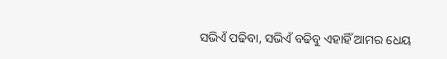ସଭିଏଁ ପଢିବା, ସଭିଏଁ ବଢିବୁ ଏହାହିଁ ଆମର ଧେୟ